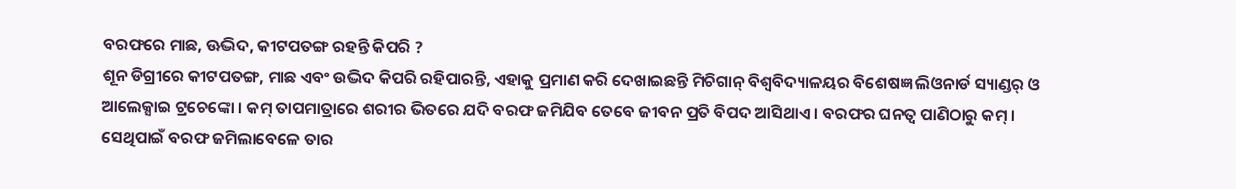ବରଫରେ ମାଛ, ଊଦ୍ଭିଦ, କୀଟପତଙ୍ଗ ରହନ୍ତି କିପରି ?
ଶୂନ ଡିଗ୍ରୀରେ କୀଟପତଙ୍ଗ, ମାଛ ଏବଂ ଉଦ୍ଭିଦ କିପରି ରହିପାରନ୍ତି, ଏହାକୁ ପ୍ରମାଣ କରି ଦେଖାଇଛନ୍ତି ମିଚିଗାନ୍ ବିଶ୍ୱବିଦ୍ୟାଳୟର ବିଶେଷଜ୍ଞ ଲିଓନାର୍ଡ ସ୍ୟାଣ୍ଡର୍ ଓ ଆଲେକ୍ସାଇ ଟ୍ରଚେଙ୍କୋ । କମ୍ ତାପମାତ୍ରାରେ ଶରୀର ଭିତରେ ଯଦି ବରଫ ଜମିଯିବ ତେବେ ଜୀବନ ପ୍ରତି ବିପଦ ଆସିଥାଏ । ବରଫର ଘନତ୍ୱ ପାଣିଠାରୁ କମ୍ । ସେଥିପାଇଁ ବରଫ ଜମିଲାବେଳେ ତାର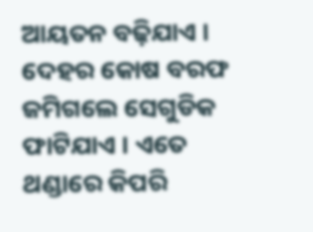ଆୟତନ ବଢ଼ିଯାଏ । ଦେହର କୋଷ ବରଫ ଜମିଗଲେ ସେଗୁଡିକ ଫାଟିଯାଏ । ଏତେ ଥଣ୍ଡାରେ କିପରି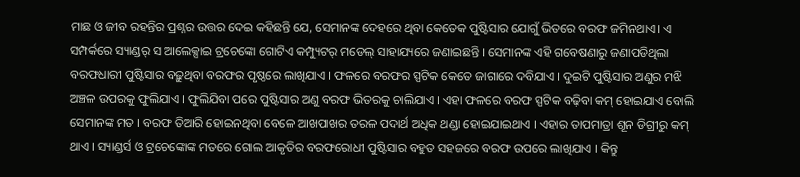ମାଛ ଓ ଜୀବ ରହନ୍ତିର ପ୍ରଶ୍ନର ଉତ୍ତର ଦେଇ କହିଛନ୍ତି ଯେ, ସେମାନଙ୍କ ଦେହରେ ଥିବା କେତେକ ପୁଷ୍ଟିସାର ଯୋଗୁଁ ଭିତରେ ବରଫ ଜମିନଥାଏ। ଏ ସମ୍ପର୍କରେ ସ୍ୟାଣ୍ଡର୍ ସ ଆଲେକ୍ସାଇ ଟ୍ରଚେଙ୍କୋ ଗୋଟିଏ କମ୍ପ୍ୟୁଟର୍ ମଡେଲ୍ ସାହାଯ୍ୟରେ ଜଣାଇଛନ୍ତି । ସେମାନଙ୍କ ଏହି ଗବେଷଣାରୁ ଜଣାପଡିଥିଲା ବରଫଧାରୀ ପୁଷ୍ଟିସାର ବଢ଼ୁଥିବା ବରଫର ପୃଷ୍ଠରେ ଲାଖିଯାଏ । ଫଳରେ ବରଫର ସ୍ପଟିକ କେତେ ଜାଗାରେ ଦବିଯାଏ । ଦୁଇଟି ପୁଷ୍ଟିସାର ଅଣୁର ମଝି ଅଞ୍ଚଳ ଉପରକୁ ଫୁଲିଯାଏ । ଫୁଲିଯିବା ପରେ ପୁଷ୍ଟିସାର ଅଣୁ ବରଫ ଭିତରକୁ ଚାଲିଯାଏ । ଏହା ଫଳରେ ବରଫ ସ୍ପଟିକ ବଢ଼ିବା କମ୍ ହୋଇଯାଏ ବୋଲି ସେମାନଙ୍କ ମତ । ବରଫ ତିଆରି ହୋଇନଥିବା ବେଳେ ଆଖପାଖର ତରଳ ପଦାର୍ଥ ଅଧିକ ଥଣ୍ଡା ହୋଇଯାଇଥାଏ । ଏହାର ତାପମାତ୍ରା ଶୂନ ଡିଗ୍ରୀରୁ କମ୍ ଥାଏ । ସ୍ୟାଣ୍ଡର୍ସ ଓ ଟ୍ରଚେଙ୍କୋଙ୍କ ମତରେ ଗୋଲ ଆକୃତିର ବରଫରୋଧୀ ପୁଷ୍ଟିସାର ବହୁତ ସହଜରେ ବରଫ ଉପରେ ଲାଖିଯାଏ । କିନ୍ତୁ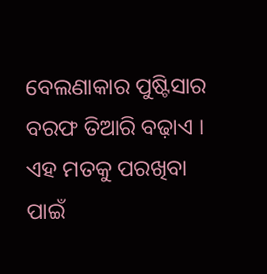ବେଲଣାକାର ପୁଷ୍ଟିସାର ବରଫ ତିଆରି ବଢ଼ାଏ । ଏହ ମତକୁ ପରଖିବା ପାଇଁ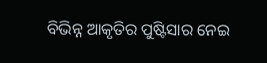ବିଭିନ୍ନ ଆକୃତିର ପୁଷ୍ଟିସାର ନେଇ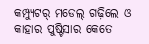କମ୍ପ୍ୟୁଟର୍ ମଡେଲ୍ ଗଢ଼ିଲେ ଓ କାହାର ପୁଷ୍ଟିସାର କେତେ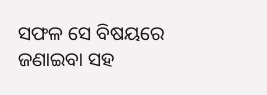ସଫଳ ସେ ବିଷୟରେ ଜଣାଇବା ସହ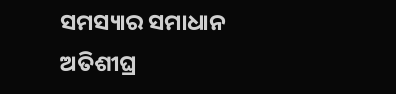ସମସ୍ୟାର ସମାଧାନ ଅତିଶୀଘ୍ର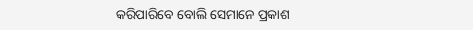କରିପାରିବେ ବୋଲି ସେମାନେ ପ୍ରକାଶ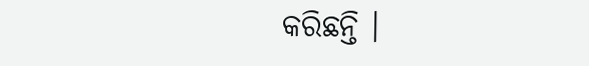କରିଛନ୍ତି ।